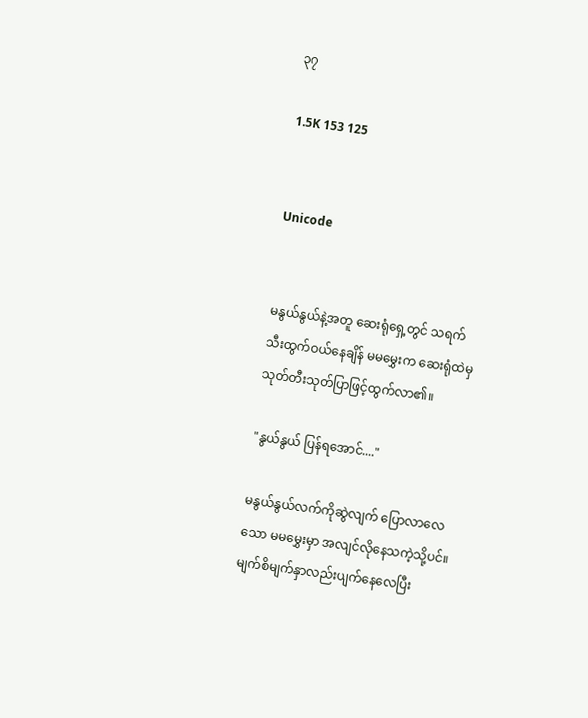၃၇

1.5K 153 125


Unicode


မနွယ်နွယ်နဲ့အတူ ဆေးရုံရှေ့တွင် သရက်သီးထွက်ဝယ်နေချိန် မမမွှေးက ဆေးရုံထဲမှ သုတ်တီးသုတ်ပြာဖြင့်ထွက်လာ၏။

"နွယ်နွယ် ပြန်ရအောင်...."

မနွယ်နွယ်လက်ကိုဆွဲလျက် ပြောလာလေသော မမမွှေးမှာ အလျင်လိုနေသကဲ့သို့ပင်။ မျက်စိမျက်နှာလည်းပျက်နေလေပြီး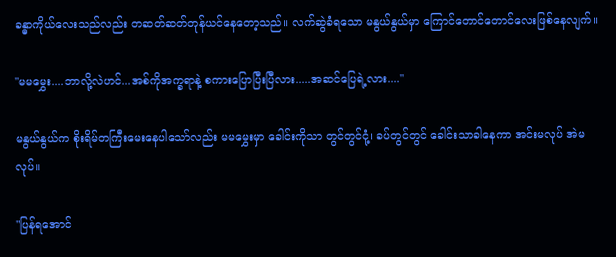ခန္ဓာကိုယ်လေးသည်လည်း တဆတ်ဆတ်တုန်ယင်နေတော့သည်။ လက်ဆွဲခံရသော မနွယ်နွယ်မှာ ကြောင်တောင်တောင်လေးဖြစ်နေလျက်။

"မမမွှေး....ဘာလို့လဲဟင်...အစ်ကိုအက္ခရာနဲ့ စကားပြောပြီးပြီလား.....အဆင်ပြေရဲ့လား...."

မနွယ်နွယ်က စိုးရိမ်တကြီးမေးနေပါသော်လည်း မမမွှေးမှာ ခေါင်းကိုသာ တွင်တွင်ငုံ့၊ ခပ်တွင်တွင် ခေါင်းသာခါနေကာ အင်းမလုပ် အဲမလုပ်။

"ပြန်ရအောင်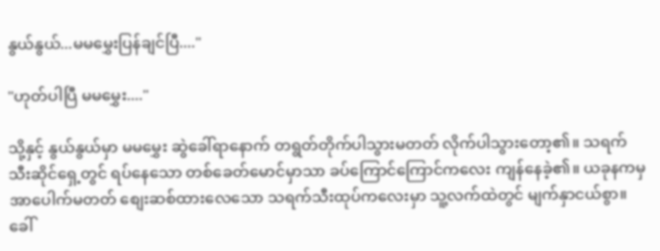နွယ်နွယ်...မမမွှေးပြန်ချင်ပြီ...."

"ဟုတ်ပါပြီ မမမွှေး...."

သို့နှင့် နွယ်နွယ်မှာ မမမွှေး ဆွဲခေါ်ရာနောက် တရွတ်တိုက်ပါသွားမတတ် လိုက်ပါသွားတော့၏။ သရက်သီးဆိုင်ရှေ့တွင် ရပ်နေသော တစ်ခေတ်မောင်မှာသာ ခပ်ကြောင်ကြောင်ကလေး ကျန်နေခဲ့၏။ ယခုနကမှ အာပေါက်မတတ် စျေးဆစ်ထားလေသော သရက်သီးထုပ်ကလေးမှာ သူ့လက်ထဲတွင် မျက်နှာငယ်စွာ။ ခေါ်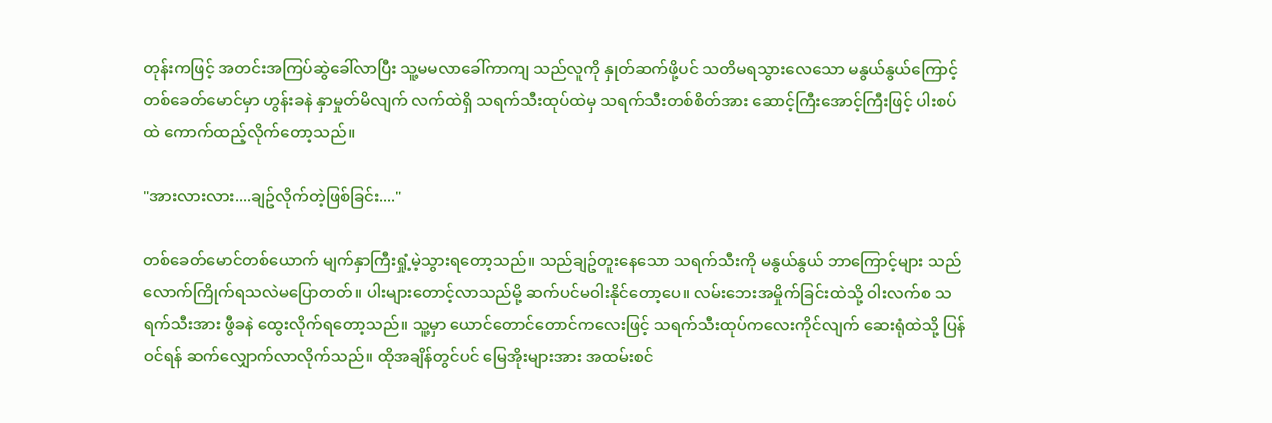တုန်းကဖြင့် အတင်းအကြပ်ဆွဲခေါ်လာပြီး သူ့မမလာခေါ်ကာကျ သည်လူကို နှုတ်ဆက်ဖို့ပင် သတိမရသွားလေသော မနွယ်နွယ်ကြောင့် တစ်ခေတ်မောင်မှာ ဟွန်းခနဲ နှာမှုတ်မိလျက် လက်ထဲရှိ သရက်သီးထုပ်ထဲမှ သရက်သီးတစ်စိတ်အား ဆောင့်ကြီးအောင့်ကြီးဖြင့် ပါးစပ်ထဲ ကောက်ထည့်လိုက်တော့သည်။

"အားလားလား....ချဥ်လိုက်တဲ့ဖြစ်ခြင်း...."

တစ်ခေတ်မောင်တစ်ယောက် မျက်နှာကြီးရှုံ့မဲ့သွားရတော့သည်။ သည်ချဥ်တူးနေသော သရက်သီးကို မနွယ်နွယ် ဘာကြောင့်များ သည်လောက်ကြိုက်ရသလဲမပြောတတ်။ ပါးများတောင့်လာသည်မို့ ဆက်ပင်မဝါးနိုင်တော့ပေ။ လမ်းဘေးအမှိုက်ခြင်းထဲသို့ ဝါးလက်စ သရက်သီးအား ဖွီခနဲ ထွေးလိုက်ရတော့သည်။ သူ့မှာ ယောင်တောင်တောင်ကလေးဖြင့် သရက်သီးထုပ်ကလေးကိုင်လျက် ဆေးရုံထဲသို့ ပြန်ဝင်ရန် ဆက်လျှောက်လာလိုက်သည်။ ထိုအချိန်တွင်ပင် မြေအိုးများအား အထမ်းစင်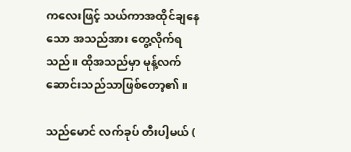ကလေးဖြင့် သယ်ကာအထိုင်ချနေသော အသည်အား တွေ့လိုက်ရသည်။ ထိုအသည်မှာ မုန့်လက်ဆောင်းသည်သာဖြစ်တော့၏။

သည်မောင် လက်ခုပ် တီးပါ့မယ် (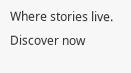Where stories live. Discover now